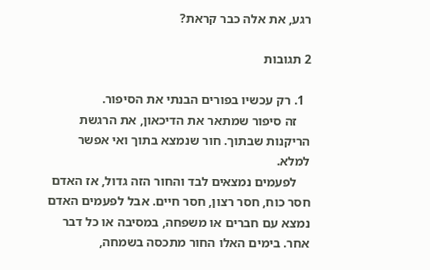רגע, את אלה כבר קראת?

2 תגובות

  1. רק עכשיו בפורים הבנתי את הסיפור.
    זה סיפור שמתאר את הדיכאון, את הרגשת הריקנות שבתוך. חור שנמצא בתוך ואי אפשר למלא.
    לפעמים נמצאים לבד והחור הזה גדול, אז האדם חסר כוח, חסר רצון, חסר חיים. אבל לפעמים האדם נמצא עם חברים או משפחה, במסיבה או כל דבר אחר. בימים האלו החור מתכסה בשמחה,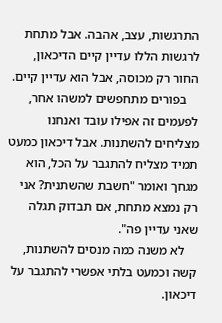התרגשות, עצב, אהבה. אבל מתחת לרגשות הללו עדיין קיים הדיכאון, החור רק מכוסה, אבל הוא עדיין קיים.
    בפורים מתחפשים למשהו אחר, לפעמים זה אפילו עובד ואנחנו מצליחים להשתנות. אבל דיכאון כמעט תמיד מצליח להתגבר על הכל, הוא מגחך ואומר "חשבת שהשתנית? אני רק נמצא מתחת, אם תבדוק תגלה שאני עדיין פה".
    לא משנה כמה מנסים להשתנות, קשה וכמעט בלתי אפשרי להתגבר על דיכאון.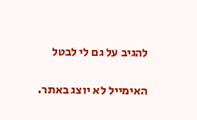להגיב על גם לי לבטל

האימייל לא יוצג באתר.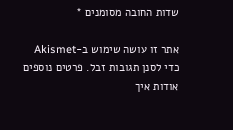שדות החובה מסומנים *

אתר זו עושה שימוש ב-Akismet כדי לסנן תגובות זבל. פרטים נוספים אודות איך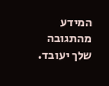המידע מהתגובה שלך יעובד.